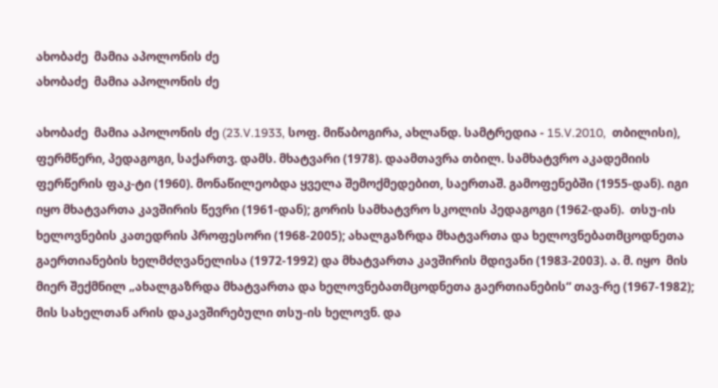ახობაძე  მამია აპოლონის ძე
ახობაძე  მამია აპოლონის ძე

ახობაძე  მამია აპოლონის ძე (23.V.1933, სოფ. მიწაბოგირა, ახლანდ. სამტრედია - 15.V.2010,  თბილისი), ფერმწერი, პედაგოგი, საქართვ. დამს. მხატვარი (1978). დაამთავრა თბილ. სამხატვრო აკადემიის ფერწერის ფაკ-ტი (1960). მონაწილეობდა ყველა შემოქმედებით, საერთაშ. გამოფენებში (1955-დან). იგი იყო მხატვართა კავშირის წევრი (1961-დან); გორის სამხატვრო სკოლის პედაგოგი (1962-დან).  თსუ-ის ხელოვნების კათედრის პროფესორი (1968-2005); ახალგაზრდა მხატვართა და ხელოვნებათმცოდნეთა გაერთიანების ხელმძღვანელისა (1972-1992) და მხატვართა კავშირის მდივანი (1983-2003). ა. მ. იყო  მის მიერ შექმნილ „ახალგაზრდა მხატვართა და ხელოვნებათმცოდნეთა გაერთიანების“ თავ-რე (1967-1982); მის სახელთან არის დაკავშირებული თსუ-ის ხელოვნ. და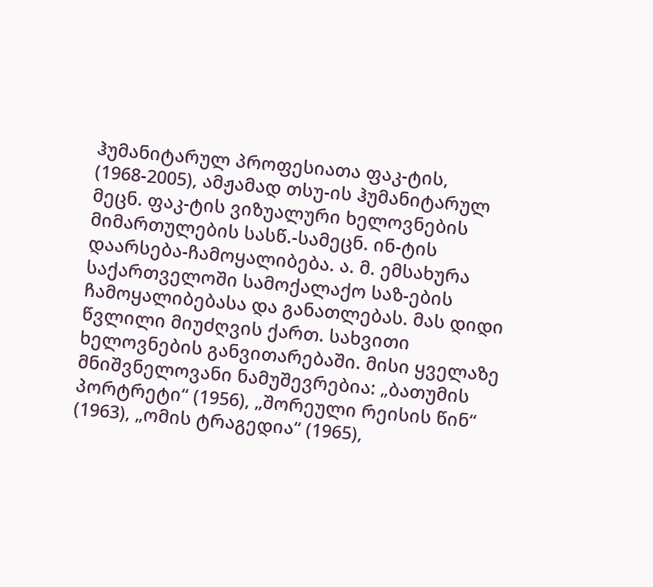ჰუმანიტარულ პროფესიათა ფაკ-ტის, (1968-2005), ამჟამად თსუ-ის ჰუმანიტარულ მეცნ. ფაკ-ტის ვიზუალური ხელოვნების მიმართულების სასწ.-სამეცნ. ინ-ტის დაარსება-ჩამოყალიბება. ა. მ. ემსახურა საქართველოში სამოქალაქო საზ-ების ჩამოყალიბებასა და განათლებას. მას დიდი წვლილი მიუძღვის ქართ. სახვითი ხელოვნების განვითარებაში. მისი ყველაზე მნიშვნელოვანი ნამუშევრებია: „ბათუმის პორტრეტი“ (1956), „შორეული რეისის წინ“ (1963), „ომის ტრაგედია“ (1965),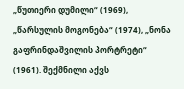„წუთიერი დუმილი“ (1969), „წარსულის მოგონება“ (1974), „ნონა გაფრინდაშვილის პორტრეტი“ (1961). შექმნილი აქვს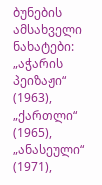ბუნების ამსახველი ნახატები: „აჭარის პეიზაჟი“ (1963), „ქართლი“ (1965), „ანასეული“ (1971),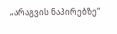„არაგვის ნაპირებზე“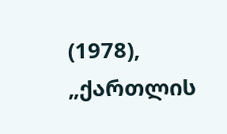(1978), „ქართლის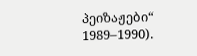პეიზაჟები“ 1989–1990).